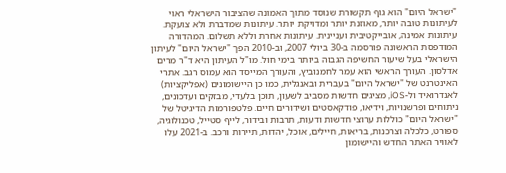"ישראל היום" הוא גוף תקשורת שנוסד מתוך האמונה שהציבור הישראלי ראוי לעיתונות טובה יותר, מאוזנת יותר ומדויקת יותר. עיתונות שמדברת ולא צועקת. עיתונות אמינה, אובייקטיבית ועניינית. עיתונות אחרת וללא תשלום. המהדורה המודפסת הראשונה פורסמה ב-30 ביולי 2007, וב-2010 הפך "ישראל היום" לעיתון הישראלי בעל שיעור החשיפה הגבוה ביותר בימי חול. מו"ל העיתון היא ד"ר מרים אדלסון. העורך הראשי הוא עמר לחמנוביץ, והעורך המייסד הוא עמוס רגב. אתרי האינטרנט של "ישראל היום" בעברית ובאנגלית, כמו כן היישומונים (אפליקציות) לאנדרואיד ול-iOS, מציגים חדשות מסביב לשעון, תוכן בלעדי, מבזקים ועדכונים, ניתוחים ופרשנויות, וידיאו, פודקאסטים ושידורים חיים. פלטפורמות הדיגיטל של "ישראל היום" כוללות ערוצי חדשות ודעות, תרבות ובידור, לייף סטייל, טכנולוגיה, ספורט, כלכלה וצרכנות, בריאות, חיילים, אוכל, יהדות, תיירות ורכב. ב-2021 עלו לאוויר האתר החדש והיישומון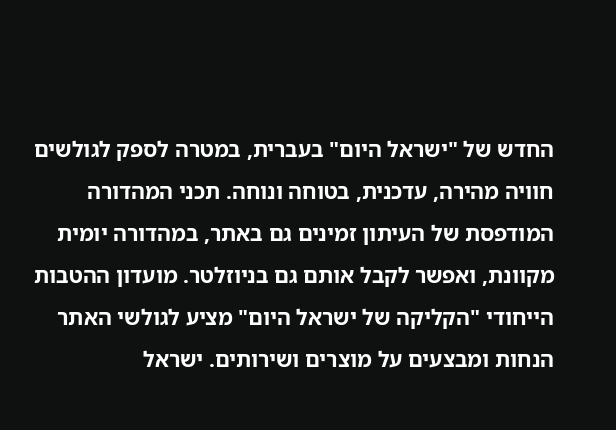החדש של "ישראל היום" בעברית, במטרה לספק לגולשים חוויה מהירה, עדכנית, בטוחה ונוחה. תכני המהדורה המודפסת של העיתון זמינים גם באתר, במהדורה יומית מקוונת, ואפשר לקבל אותם גם בניוזלטר. מועדון ההטבות הייחודי "הקליקה של ישראל היום" מציע לגולשי האתר הנחות ומבצעים על מוצרים ושירותים. ישראל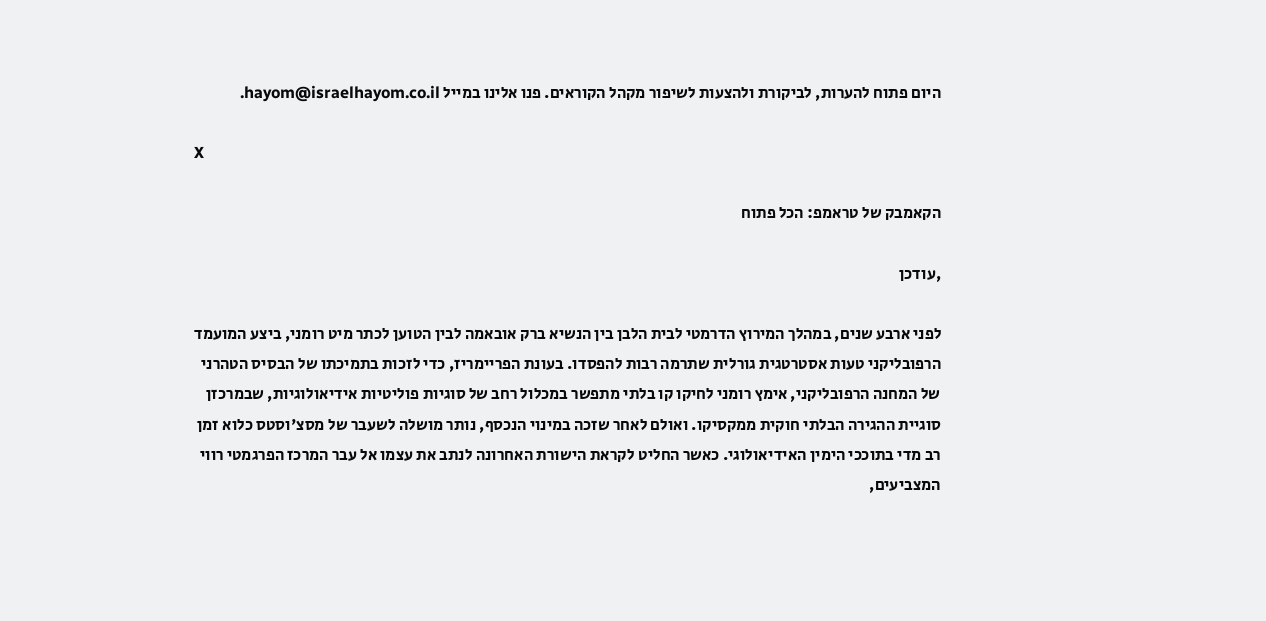היום פתוח להערות, לביקורת ולהצעות לשיפור מקהל הקוראים. פנו אלינו במייל hayom@israelhayom.co.il.

X

הקאמבק של טראמפ: הכל פתוח

,עודכן

לפני ארבע שנים, במהלך המירוץ הדרמטי לבית הלבן בין הנשיא ברק אובאמה לבין הטוען לכתר מיט רומני, ביצע המועמד הרפובליקני טעות אסטרטגית גורלית שתרמה רבות להפסדו. בעונת הפריימריז, כדי לזכות בתמיכתו של הבסיס הטהרני של המחנה הרפובליקני, אימץ רומני לחיקו קו בלתי מתפשר במכלול רחב של סוגיות פוליטיות אידיאולוגיות, שבמרכזן סוגיית ההגירה הבלתי חוקית ממקסיקו. ואולם לאחר שזכה במינוי הנכסף, נותר מושלה לשעבר של מסצ'וסטס כלוא זמן רב מדי בתוככי הימין האידיאולוגי. כאשר החליט לקראת הישורת האחרונה לנתב את עצמו אל עבר המרכז הפרגמטי רווי המצביעים,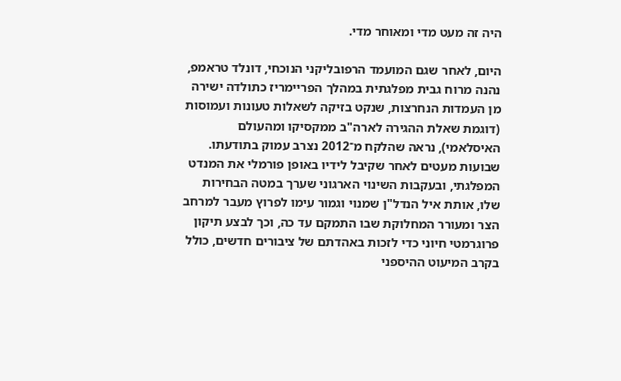היה זה מעט מדי ומאוחר מדי.

היום, לאחר שגם המועמד הרפובליקני הנוכחי, דונלד טראמפ, נהנה מרוח גבית מפלגתית במהלך הפריימריז כתולדה ישירה מן העמדות הנחרצות, שנקט בזיקה לשאלות טעונות ועמוסות (דוגמת שאלת ההגירה לארה"ב ממקסיקו ומהעולם האיסלאמי), נראה שהלקח מ־2012 נצרב עמוק בתודעתו. שבועות מעטים לאחר שקיבל לידיו באופן פורמלי את המנדט המפלגתי, ובעקבות השינוי הארגוני שערך במטה הבחירות שלו, אותת איל הנדל"ן שמנוי וגמור עימו לפרוץ מעבר למרחב הצר ומעורר המחלוקת שבו התמקם עד כה, וכך לבצע תיקון פרוגרמטי חיוני כדי לזכות באהדתם של ציבורים חדשים, כולל בקרב המיעוט ההיספני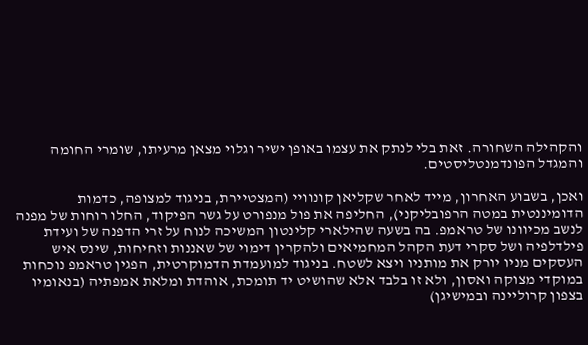והקהילה השחורה. זאת בלי לנתק את עצמו באופן ישיר וגלוי מצאן מרעיתו, שומרי החומה והמגדל הפונדמנטליסטים.

ואכן, בשבוע האחרון, מייד לאחר שקליאן קונוויי (המצטיירת, בניגוד למצופה, כדמות הדומיננטית במטה הרפובליקני), החליפה את פול מנפורט על גשר הפיקוד, החלו רוחות של מפנה לנשב מכיוונו של טראמפ. בה בשעה שהילארי קלינטון המשיכה לנוח על זרי הדפנה של ועידת פילדלפיה ושל סקרי דעת הקהל המחמיאים ולהקרין דימוי של שאננות וזחיחות, שינס איש העסקים מניו יורק את מותניו ויצא לשטח. בניגוד למועמדת הדמוקרטית, הפגין טראמפ נוכחות במוקדי מצוקה ואסון, ולא זו בלבד אלא שהושיט יד תומכת, אוהדת ומלאת אמפתיה (בנאומיו בצפון קרוליינה ובמישיגן)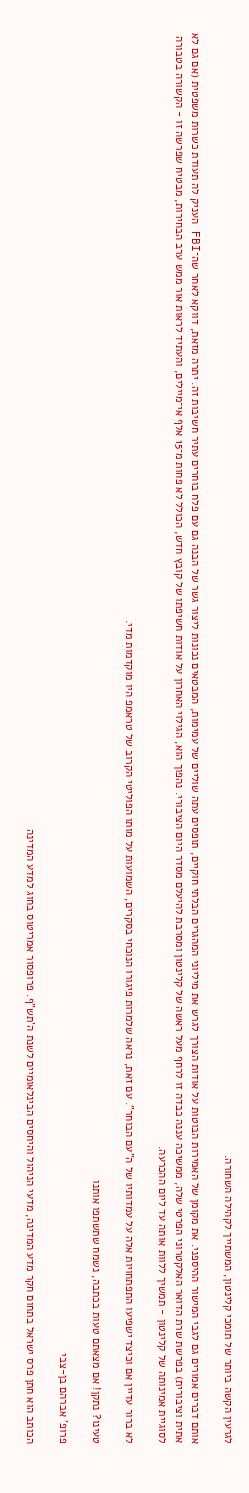לגרעין הקשה ביותר של תומכי קלינטון, המשתייך לקהילה השחורה.

אותם דברים אמורים גם לגבי המישור ההיספני. את מקומן של האמירות הבוטות על אודות הצורך לגרש את מיליוני המהגרים הבלתי חוקיים, תופסים עתה שוליים של עמימות, המבטאים נכונות ליצור גשר של הבנה גם עם פלח בוחרים עתיר חשיבות זה. יתרה מזאת, דווקא לאחר שה־FBI העניק לה תעודת כשרות משפטית (אם גם לא אתית וציבורית) בפרשת שרת הדואר האלקטרוני הפרטי שלה, ממשיכה עננה כבדה זו לרחף מעל ראשה של קלינטון ומסרבת להיעלם מסדר היום הציבורי. נהפוך הוא, הגילוי האחרון על אודות חשיפתו של קובץ חדש, הכולל לא פחות מ־15 אלף אי־מיילים, והעתיד לראות אור ממש ערב הבחירות, מבטיח שפרשה זו - הקשורה בטבורה לסוגיית אמינותה של קלינטון - תמשיך ללוות אותה עד ליום ההכרעה.

לא ברור עדיין אם וכיצד ישפיעו התפתחויות אלה על עמדותיו של ה"עם הבוחר". עם זאת, נראה שלמרות פיגורו הנוכחי בסקרים, השמועות על מותו הפוליטי הקרוב של טראמפ היו מוקדמות מדי.

טעינו? נתקן! אם מצאתם טעות בכתבה, נשמח שתשתפו אותנו

פרופ' אברהם בן-צבי

הכותב הוא חתן פרס ישראל בתחום חקר מדע המדינה, מדעי הניהול והיחסים הבינלאומיים לשנת ה'תש"ף. פרופסור אמריטוס בחוג למדע המדינה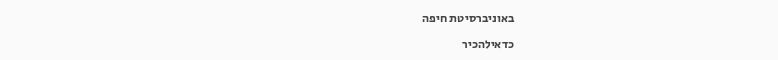באוניברסיטת חיפה

כדאילהכיר